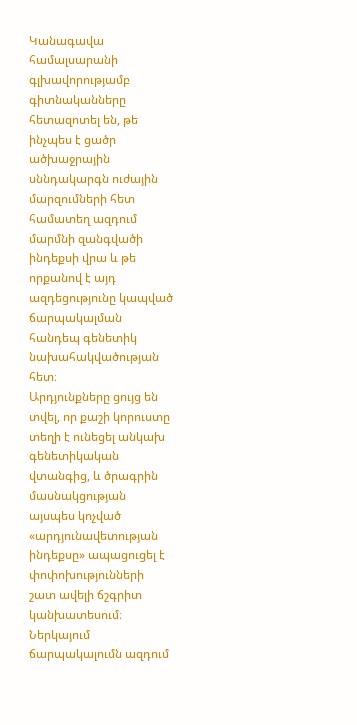Կանագավա համալսարանի գլխավորությամբ գիտնականները հետազոտել են, թե ինչպես է ցածր ածխաջրային սննդակարգն ուժային մարզումների հետ համատեղ ազդում մարմնի զանգվածի ինդեքսի վրա և թե որքանով է այդ ազդեցությունը կապված ճարպակալման հանդեպ գենետիկ նախահակվածության հետ։
Արդյունքները ցույց են տվել, որ քաշի կորուստը տեղի է ունեցել անկախ գենետիկական վտանգից, և ծրագրին մասնակցության այսպես կոչված «արդյունավետության ինդեքսը» ապացուցել է փոփոխությունների շատ ավելի ճշգրիտ կանխատեսում։
Ներկայում ճարպակալումն ազդում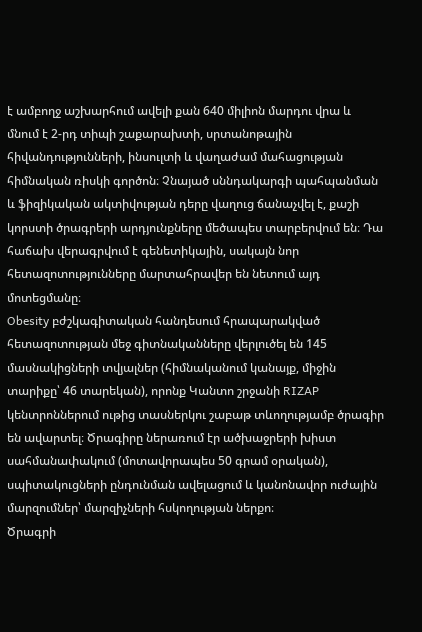է ամբողջ աշխարհում ավելի քան 640 միլիոն մարդու վրա և մնում է 2-րդ տիպի շաքարախտի, սրտանոթային հիվանդությունների, ինսուլտի և վաղաժամ մահացության հիմնական ռիսկի գործոն։ Չնայած սննդակարգի պահպանման և ֆիզիկական ակտիվության դերը վաղուց ճանաչվել է, քաշի կորստի ծրագրերի արդյունքները մեծապես տարբերվում են։ Դա հաճախ վերագրվում է գենետիկային, սակայն նոր հետազոտությունները մարտահրավեր են նետում այդ մոտեցմանը։
Obesity բժշկագիտական հանդեսում հրապարակված հետազոտության մեջ գիտնականները վերլուծել են 145 մասնակիցների տվյալներ (հիմնականում կանայք, միջին տարիքը՝ 46 տարեկան), որոնք Կանտո շրջանի RIZAP կենտրոններում ութից տասներկու շաբաթ տևողությամբ ծրագիր են ավարտել։ Ծրագիրը ներառում էր ածխաջրերի խիստ սահմանափակում (մոտավորապես 50 գրամ օրական), սպիտակուցների ընդունման ավելացում և կանոնավոր ուժային մարզումներ՝ մարզիչների հսկողության ներքո։
Ծրագրի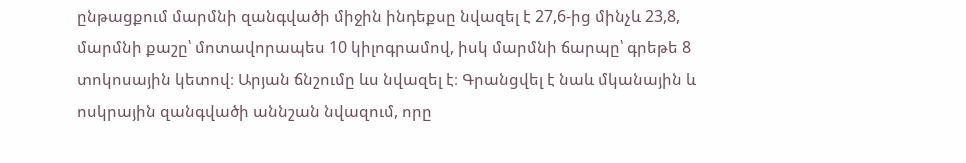ընթացքում մարմնի զանգվածի միջին ինդեքսը նվազել է 27,6-ից մինչև 23,8, մարմնի քաշը՝ մոտավորապես 10 կիլոգրամով, իսկ մարմնի ճարպը՝ գրեթե 8 տոկոսային կետով։ Արյան ճնշումը ևս նվազել է։ Գրանցվել է նաև մկանային և ոսկրային զանգվածի աննշան նվազում, որը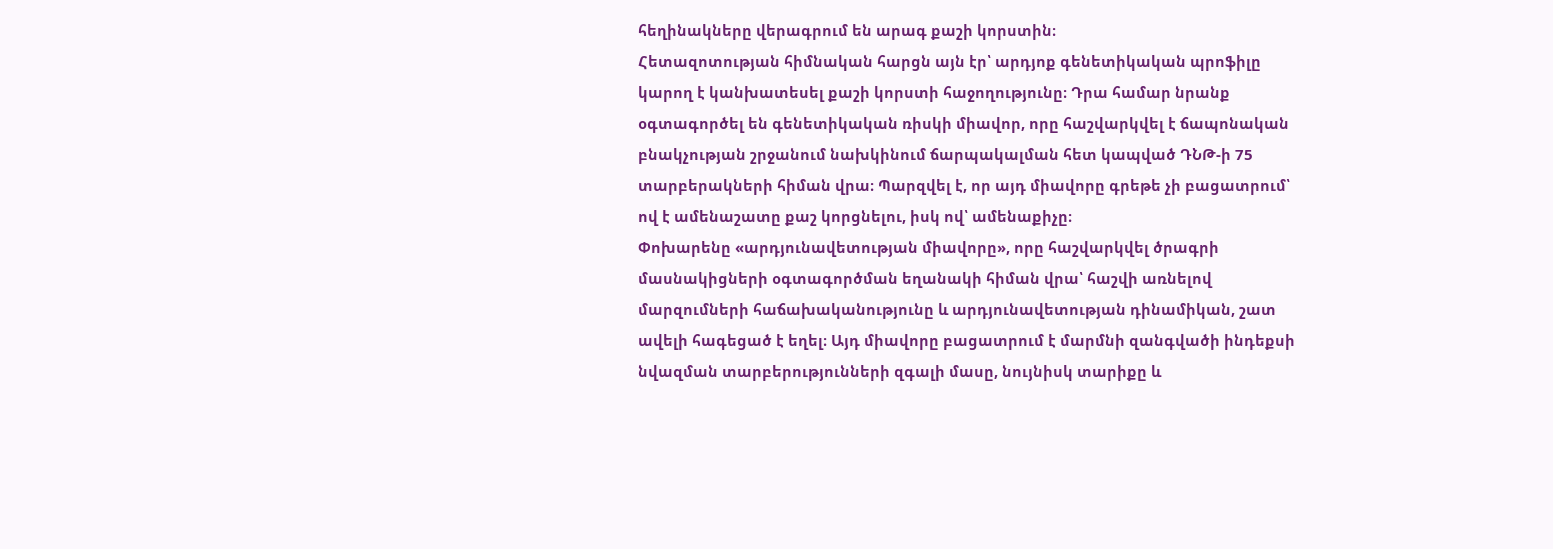հեղինակները վերագրում են արագ քաշի կորստին։
Հետազոտության հիմնական հարցն այն էր՝ արդյոք գենետիկական պրոֆիլը կարող է կանխատեսել քաշի կորստի հաջողությունը։ Դրա համար նրանք օգտագործել են գենետիկական ռիսկի միավոր, որը հաշվարկվել է ճապոնական բնակչության շրջանում նախկինում ճարպակալման հետ կապված ԴՆԹ-ի 75 տարբերակների հիման վրա։ Պարզվել է, որ այդ միավորը գրեթե չի բացատրում՝ ով է ամենաշատը քաշ կորցնելու, իսկ ով՝ ամենաքիչը։
Փոխարենը «արդյունավետության միավորը», որը հաշվարկվել ծրագրի մասնակիցների օգտագործման եղանակի հիման վրա՝ հաշվի առնելով մարզումների հաճախականությունը և արդյունավետության դինամիկան, շատ ավելի հագեցած է եղել։ Այդ միավորը բացատրում է մարմնի զանգվածի ինդեքսի նվազման տարբերությունների զգալի մասը, նույնիսկ տարիքը և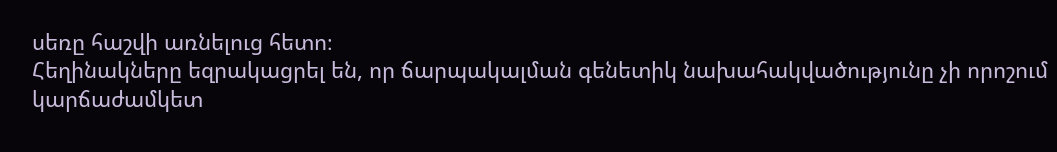սեռը հաշվի առնելուց հետո։
Հեղինակները եզրակացրել են, որ ճարպակալման գենետիկ նախահակվածությունը չի որոշում կարճաժամկետ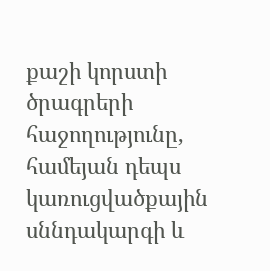քաշի կորստի ծրագրերի հաջողությունը, համեյան դեպս կառուցվածքային սննդակարգի և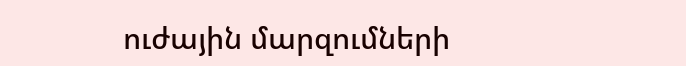ուժային մարզումների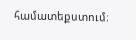համատեքստում։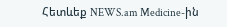Հետևեք NEWS.am Medicine-ին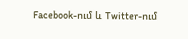Facebook-ում և Twitter-ում